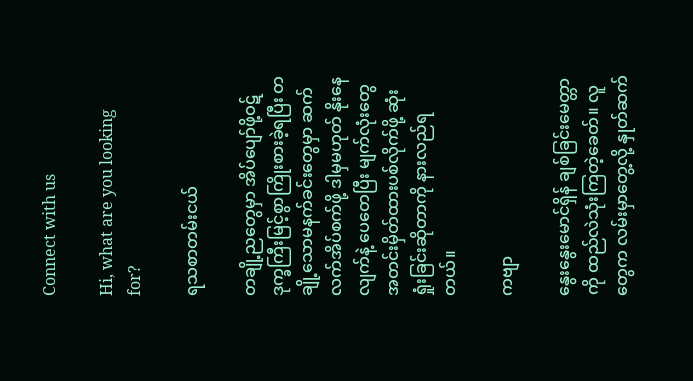Connect with us

Hi, what are you looking for?

ရသစာတမ်းငယ်

တချို့ညတွေမှာ အိပ်ပျော်ဖို့ဝဋ်ဒုက္ခကြီးမြင့်စွာကြိုးစားခဲ့ရပြီး တချို့သောမနက်ခင်းတွေမှာ ဆက်လက်အိပ်စက်ဖို့ ဒါမှမဟုတ် နိုးနေလျက်နဲ့ ပေတေပြီး မျက်လုံးတွေအတင်းမှိတ်ထားပစ်လိုက်ဖို့ ဆုံးရှုံးခြင်းဆိုတာကို နားလည်ရတယ်။

ကဗျာ

နွေးနွေးမောင်ရှိန် ချစ်ခြင်းမေတ္တာကို ထည်လဲသုံးကြတဲ့ခေတ်။ လူတွေက လမ်းမှာတွေ့လို့ နှုတ်ဆက်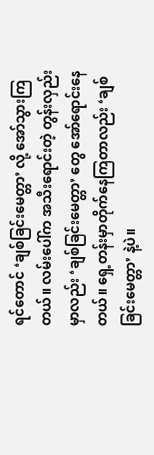ရင်တောင် ‘ချစ်ခြင်းမေတ္တာ’ လို့ အော်သွားကြတယ်။ လမ်းပေါ်က အသီးရောင်းတဲ့ တွန်းလှည်းမှာလည်း ‘ချစ်ခြင်းမေတ္တာ’ တွေ အော်ရောင်းနေတယ်။ ရှေ့တန်းမှာတိုက်နေကြတာလည်း ‘ချစ်ခြင်းမေတ္တာ’ နဲ့ပဲ။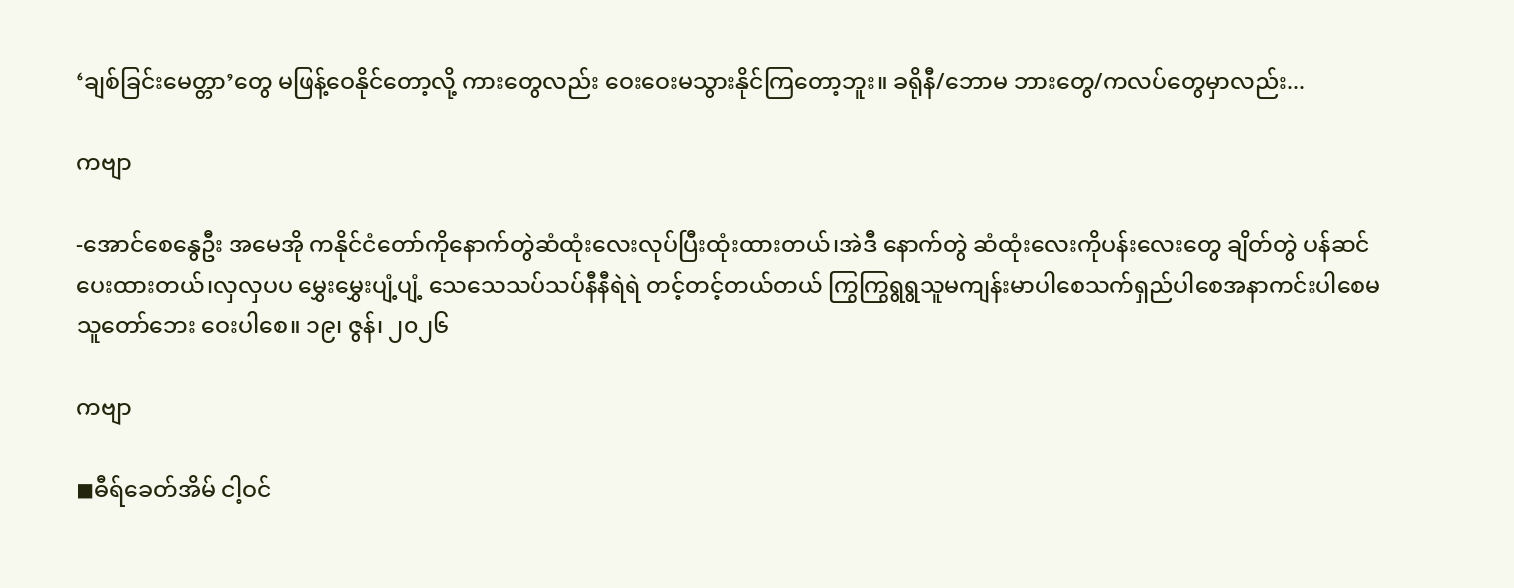‘ချစ်ခြင်းမေတ္တာ’တွေ မဖြန့်ဝေနိုင်တော့လို့ ကားတွေလည်း ဝေးဝေးမသွားနိုင်ကြတော့ဘူး။ ခရိုနီ/ဘောမ ဘားတွေ/ကလပ်တွေမှာလည်း...

ကဗျာ

-အောင်စေနွေဦး အမေအို ကနိုင်ငံတော်ကိုနောက်တွဲဆံထုံးလေးလုပ်ပြီးထုံးထားတယ်၊အဲဒီ နောက်တွဲ ဆံထုံးလေးကိုပန်းလေးတွေ ချိတ်တွဲ ပန်ဆင်ပေးထားတယ်၊လှလှပပ မွှေးမွှေးပျံ့ပျံ့ သေသေသပ်သပ်နီနီရဲရဲ တင့်တင့်တယ်တယ် ကြွကြွရွရွသူမကျန်းမာပါစေသက်ရှည်ပါစေအနာကင်းပါစေမသူတော်ဘေး ဝေးပါစေ။ ၁၉၊ ဇွန်၊ ၂၀၂၆

ကဗျာ

◼ဓီရ်ခေတ်အိမ် ငါ့ဝင်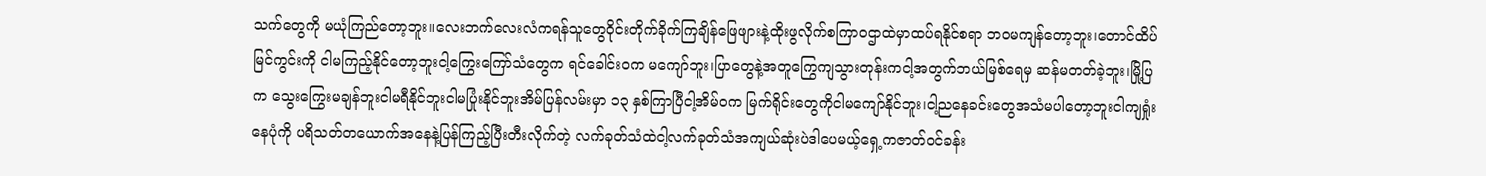သက်တွေကို မယုံကြည်တော့ဘူး။လေးဘက်လေးလံကရန်သူတွေဝိုင်းတိုက်ခိုက်ကြချိန်ဖြေဖျားနဲ့ထိုးဖွလိုက်စကြာဝဌာထဲမှာထပ်ရနိုင်စရာ ဘဝမကျန်တော့ဘူး၊တောင်ထိပ်မြင်ကွင်းကို ငါမကြည့်နိုင်တော့ဘူးငါ့ကြွေးကြော်သံတွေက ရင်ခေါင်းဝက မကျော်ဘူး၊ပြာတွေနဲ့အတူကြွေကျသွားတုန်းကငါ့အတွက်ဘယ်မြစ်ရေမှ ဆန်မတတ်ခဲ့ဘူး၊မြို့ပြက သွေးကြွေးမချန်ဘူးငါမရီနိုင်ဘူးငါမပြုံးနိုင်ဘူးအိမ်ပြန်လမ်းမှာ ၁၃ နှစ်ကြာပြီငါ့အိမ်ဝက မြက်ရိုင်းတွေကိုငါမကျော်နိုင်ဘူး၊ငါ့ညနေခင်းတွေအသံမပါတော့ဘူးငါကျရှုံးနေပုံကို ပရိသတ်တယောက်အနေနဲ့ပြန်ကြည့်ပြီးတီးလိုက်တဲ့ လက်ခုတ်သံထဲငါ့လက်ခုတ်သံအကျယ်ဆုံးပဲဒါပေမယ့်ရှေ့ကဇာတ်ဝင်ခန်း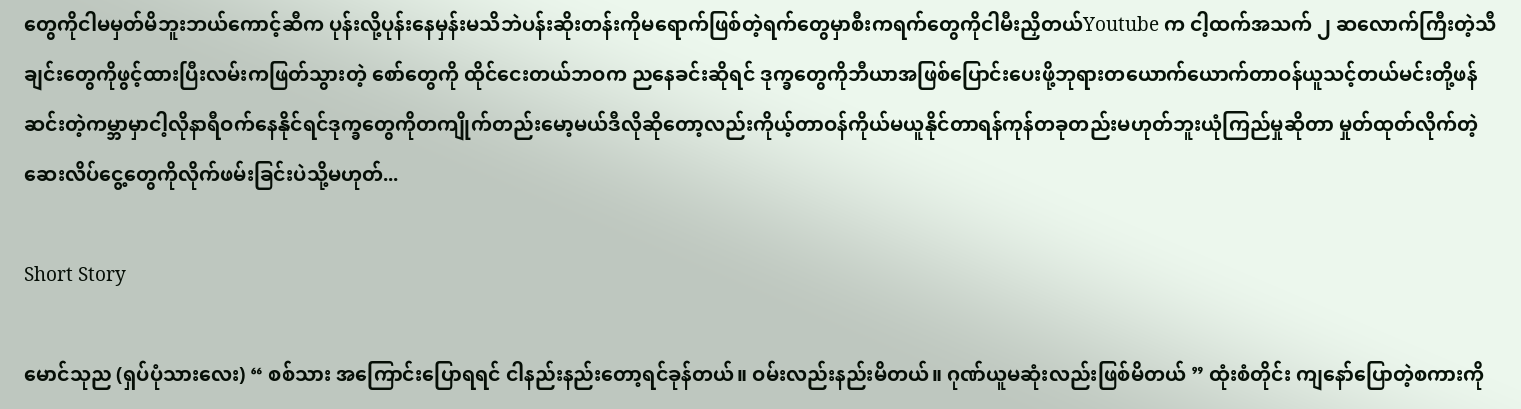တွေကိုငါမမှတ်မိဘူးဘယ်ကောင့်ဆီက ပုန်းလို့ပုန်းနေမှန်းမသိဘဲပန်းဆိုးတန်းကိုမရောက်ဖြစ်တဲ့ရက်တွေမှာစီးကရက်တွေကိုငါမီးညှိတယ်Youtube က ငါ့ထက်အသက် ၂ ဆလောက်ကြီးတဲ့သီချင်းတွေကိုဖွင့်ထားပြီးလမ်းကဖြတ်သွားတဲ့ စော်တွေကို ထိုင်ငေးတယ်ဘဝက ညနေခင်းဆိုရင် ဒုက္ခတွေကိုဘီယာအဖြစ်ပြောင်းပေးဖို့ဘုရားတယောက်ယောက်တာဝန်ယူသင့်တယ်မင်းတို့ဖန်ဆင်းတဲ့ကမ္ဘာမှာငါ့လိုနာရီဝက်နေနိုင်ရင်ဒုက္ခတွေကိုတကျိုက်တည်းမော့မယ်ဒီလိုဆိုတော့လည်းကိုယ့်တာဝန်ကိုယ်မယူနိုင်တာရန်ကုန်တခုတည်းမဟုတ်ဘူးယုံကြည်မှုဆိုတာ မှုတ်ထုတ်လိုက်တဲ့ဆေးလိပ်ငွေ့တွေကိုလိုက်ဖမ်းခြင်းပဲသို့မဟုတ်...

Short Story

မောင်သုည (ရှပ်ပုံသားလေး) “ စစ်သား အကြောင်းပြောရရင် ငါနည်းနည်းတော့ရင်ခုန်တယ်။ ဝမ်းလည်းနည်းမိတယ်။ ဂုဏ်ယူမဆုံးလည်းဖြစ်မိတယ် ” ထုံးစံတိုင်း ကျနော်ပြောတဲ့စကားကို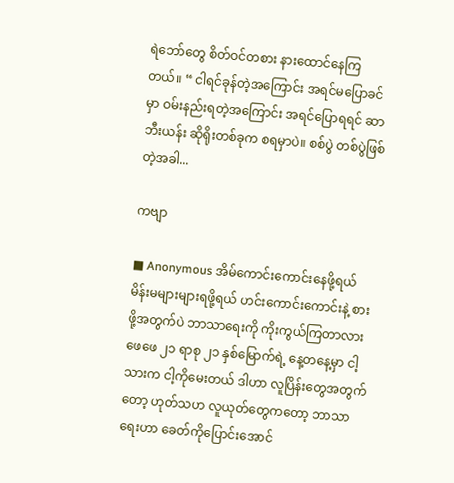ရဲဘော်တွေ စိတ်ဝင်တစား နားထောင်နေကြတယ်။ “ ငါရင်ခုန်တဲ့အကြောင်း အရင်မပြောခင်မှာ ဝမ်းနည်းရတဲ့အကြောင်း အရင်ပြောရရင် ဆာဘီးယန်း ဆိုရိုးတစ်ခုက စရမှာပဲ။ စစ်ပွဲ တစ်ပွဲဖြစ်တဲ့အခါ...

ကဗျာ

■ Anonymous အိမ်ကောင်းကောင်းနေဖို့ရယ် မိန်းမများများရဖို့ရယ် ဟင်းကောင်းကောင်းနဲ့ စားဖို့အတွက်ပဲ ဘာသာရေးကို ကိုးကွယ်ကြတာလား ဖေဖေ ၂၁ ရာစု ၂၁ နှစ်မြောက်ရဲ့ နေ့တနေ့မှာ ငါ့သားက ငါ့ကိုမေးတယ် ဒါဟာ လူပြိန်းတွေအတွက်တော့ ဟုတ်သဟ လူယုတ်တွေကတော့ ဘာသာရေးဟာ ခေတ်ကိုပြောင်းအောင်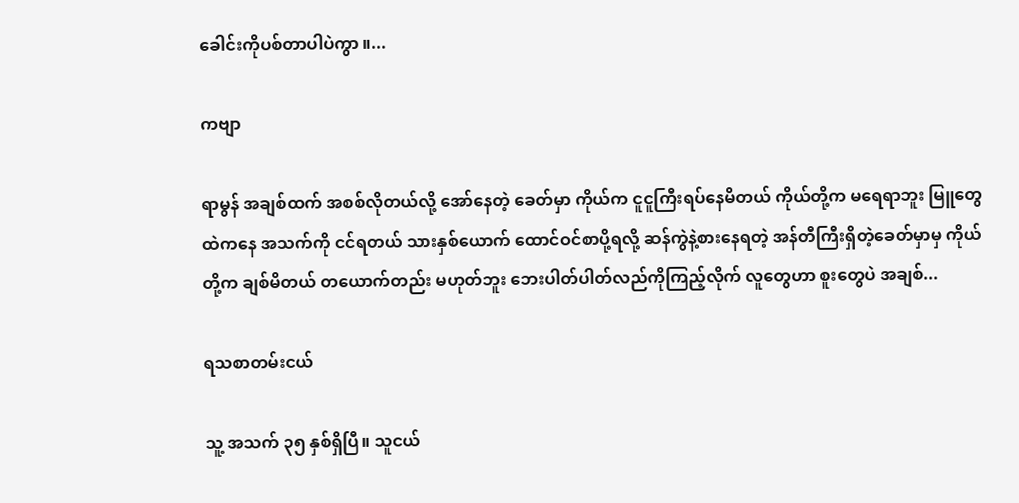ခေါင်းကိုပစ်တာပါပဲကွာ ။...

ကဗျာ

ရာမွန် အချစ်ထက် အစစ်လိုတယ်လို့ အော်နေတဲ့ ခေတ်မှာ ကိုယ်က ငူငူကြီးရပ်နေမိတယ် ကိုယ်တို့က မရေရာဘူး မြူတွေထဲကနေ အသက်ကို ငင်ရတယ် သားနှစ်ယောက် ထောင်ဝင်စာပို့ရလို့ ဆန်ကွဲနဲ့စားနေရတဲ့ အန်တီကြီးရှိတဲ့ခေတ်မှာမှ ကိုယ်တို့က ချစ်မိတယ် တယောက်တည်း မဟုတ်ဘူး ဘေးပါတ်ပါတ်လည်ကိုကြည့်လိုက် လူတွေဟာ စူးတွေပဲ အချစ်...

ရသစာတမ်းငယ်

သူ့ အသက် ၃၅ နှစ်ရှိပြီ။ သူငယ်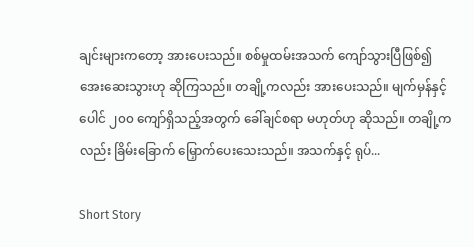ချင်းများကတော့ အားပေးသည်။ စစ်မှုထမ်းအသက် ကျော်သွားပြီဖြစ်၍ အေးဆေးသွားဟု ဆိုကြသည်။ တချို့ကလည်း အားပေးသည်။ မျက်မှန်နှင့် ပေါင် ၂၀၀ ကျော်ရှိသည့်အတွက် ခေါ်ချင်စရာ မဟုတ်ဟု ဆိုသည်။ တချို့ကလည်း ခြိမ်းခြောက် မြှောက်ပေးသေးသည်။ အသက်နှင့် ရုပ်...

Short Story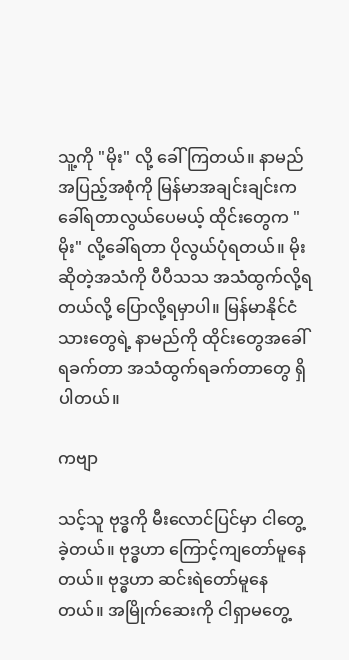သူ့ကို "မိုး" လို့ ခေါ်ကြတယ်။ နာမည်အပြည့်အစုံကို မြန်မာအချင်းချင်းက ခေါ်ရတာလွယ်ပေမယ့် ထိုင်းတွေက "မိုး" လို့ခေါ်ရတာ ပိုလွယ်ပုံရတယ်။ မိုးဆိုတဲ့အသံကို ပီပီသသ အသံထွက်လို့ရတယ်လို့ ပြောလို့ရမှာပါ။ မြန်မာနိုင်ငံသားတွေရဲ့ နာမည်ကို ထိုင်းတွေအခေါ်ရခက်တာ အသံထွက်ရခက်တာတွေ ရှိပါတယ်။

ကဗျာ

သင့်သူ ဗုဒ္ဓကို မီးလောင်ပြင်မှာ ငါတွေ့ခဲ့တယ်။ ဗုဒ္ဓဟာ ကြောင့်ကျတော်မူနေတယ်။ ဗုဒ္ဓဟာ ဆင်းရဲတော်မူနေတယ်။ အမြိုက်ဆေးကို ငါရှာမတွေ့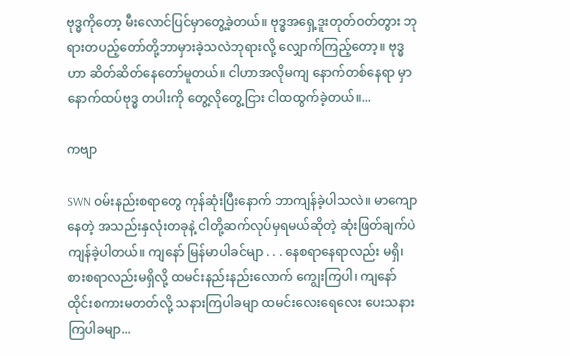ဗုဒ္ဓကိုတော့ မီးလောင်ပြင်မှာတွေ့ခဲ့တယ်။ ဗုဒ္ဓအရှေ့ဒူးတုတ်ဝတ်တွား ဘုရားတပည့်တော်တို့ဘာမှားခဲ့သလဲဘုရားလို့ လျှောက်ကြည့်တော့။ ဗုဒ္ဓဟာ ဆိတ်ဆိတ်နေတော်မူတယ်။ ငါဟာအလိုမကျ နောက်‌တစ်နေရာ မှာ နောက်ထပ်ဗုဒ္ဓ တပါးကို‌ တွေ့လိုတွေ့ငြား ငါထထွက်ခဲ့တယ်။...

ကဗျာ

SWN ဝမ်းနည်းစရာတွေ ကုန်ဆုံးပြီးနောက် ဘာကျန်ခဲ့ပါသလဲ။ မာကျောနေတဲ့ အသည်းနှလုံးတခုနဲ့ ငါတို့ဆက်လုပ်မှရမယ်ဆိုတဲ့ ဆုံးဖြတ်ချက်ပဲ ကျန်ခဲ့ပါတယ်။ ကျနော် မြန်မာပါခင်မျာ . . . နေစရာနေရာလည်း မရှိ၊ စားစရာလည်းမရှိလို့ ထမင်းနည်းနည်းလောက် ကျွေးကြပါ၊ ကျနော် ထိုင်းစကားမတတ်လို့ သနားကြပါခမျာ ထမင်းလေးရေလေး ပေးသနားကြပါခမျာ...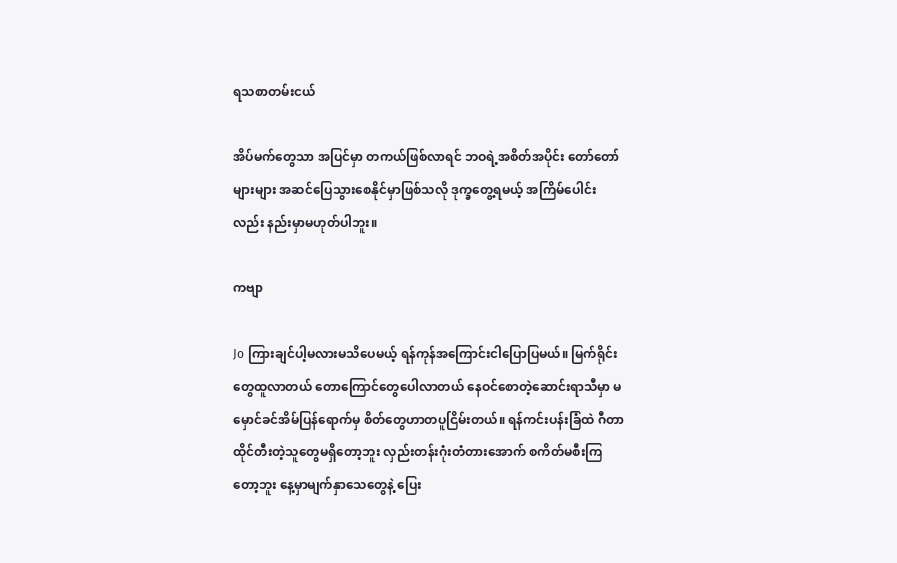ရသစာတမ်းငယ်

အိပ်မက်တွေသာ အပြင်မှာ တကယ်ဖြစ်လာရင် ဘဝရဲ့အစိတ်အပိုင်း တော်တော်များများ အဆင်ပြေသွားစေနိုင်မှာဖြစ်သလို ဒုက္ခတွေ့ရမယ့် အကြိမ်ပေါင်းလည်း နည်းမှာမဟုတ်ပါဘူး။

ကဗျာ

Jo ကြားချင်ပါ့မလားမသိပေမယ့် ရန်ကုန်အကြောင်းငါပြောပြမယ်။ မြက်ရိုင်းတွေထူလာတယ် တောကြောင်တွေပေါလာတယ် နေဝင်စောတဲ့ဆောင်းရာသီမှာ မမှောင်ခင်အိမ်ပြန်ရောက်မှ စိတ်တွေဟာတပူငြိမ်းတယ်။ ရန်ကင်းပန်းခြံထဲ ဂီတာထိုင်တီးတဲ့သူတွေမရှိတော့ဘူး လှည်းတန်းဂုံးတံတားအောက် စကိတ်မစီးကြတော့ဘူး နေ့မှာမျက်နှာသေတွေနဲ့ ပြေး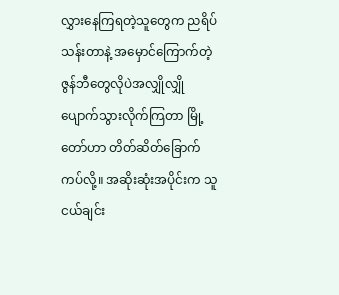လွှားနေကြရတဲ့သူတွေက ညရိပ်သန်းတာနဲ့ အမှောင်ကြောက်တဲ့ဇွန်ဘီတွေလိုပဲအလျှိုလျှိုပျောက်သွားလိုက်ကြတာ မြို့တော်ဟာ တိတ်ဆိတ်ခြောက်ကပ်လို့။ အဆိုးဆုံးအပိုင်းက သူငယ်ချင်း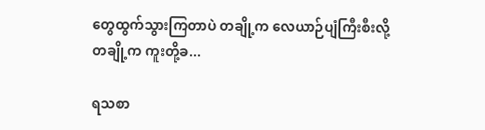တွေထွက်သွားကြတာပဲ တချို့က လေယာဉ်ပျံကြီးစီးလို့ တချို့က ကူးတို့ခ...

ရသစာ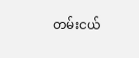တမ်းငယ်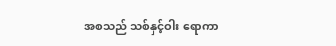အစသည် သစ်နှင့်ဝါး ရောကာ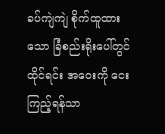ခပ်ကျဲကျဲ စိုက်ထူထားသော ခြံစည်းရိုးပေါ်တွင်ထိုင်ရင်း အဝေးကို ငေးကြည့်ရန်သာ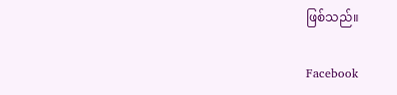ဖြစ်သည်။

Facebook